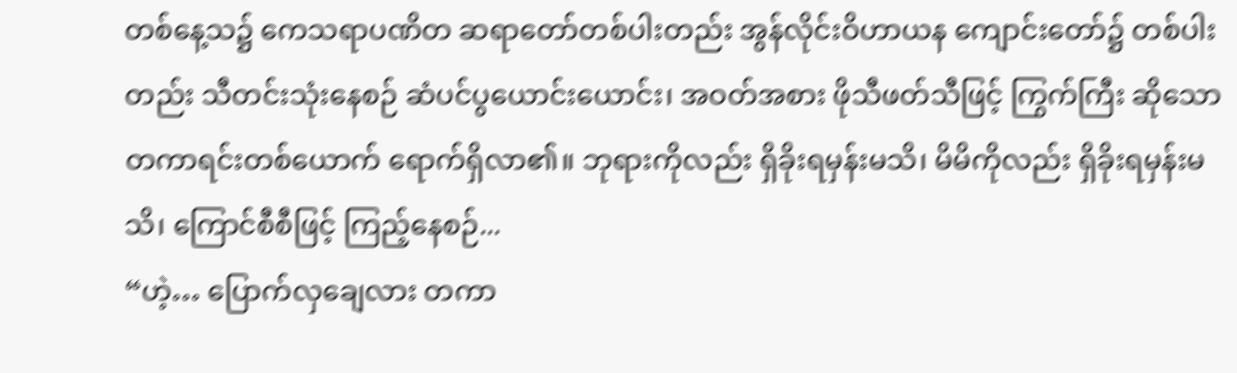တစ်နေ့သ၌ ကေသရာပဏိတ ဆရာတော်တစ်ပါးတည်း အွန်လိုင်းဝိဟာယန ကျောင်းတော်၌ တစ်ပါးတည်း သီတင်းသုံးနေစဉ် ဆံပင်ပွယောင်းယောင်း၊ အဝတ်အစား ဖိုသီဖတ်သီဖြင့် ကြွက်ကြီး ဆိုသော တကာရင်းတစ်ယောက် ရောက်ရှိလာ၏။ ဘုရားကိုလည်း ရှိခိုးရမှန်းမသိ၊ မိမိကိုလည်း ရှိခိုးရမှန်းမသိ၊ ကြောင်စီစီဖြင့် ကြည့်နေစဉ်...
“ဟဲ့… ပြောက်လှချေလား တကာ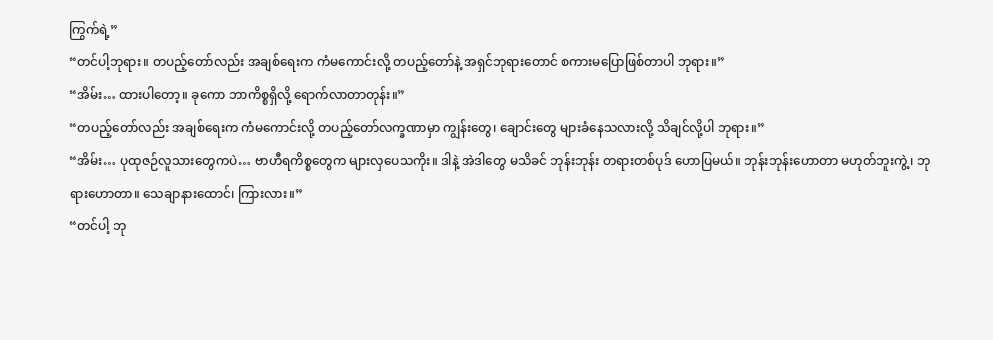ကြွက်ရဲ့”
“တင်ပါ့ဘုရား။ တပည့်တော်လည်း အချစ်ရေးက ကံမကောင်းလို့ တပည့်တော်နဲ့ အရှင်ဘုရားတောင် စကားမပြောဖြစ်တာပါ ဘုရား။”
“အိမ်း… ထားပါတော့။ ခုကော ဘာကိစ္စရှိလို့ ရောက်လာတာတုန်း။”
“တပည့်တော်လည်း အချစ်ရေးက ကံမကောင်းလို့ တပည့်တော်လက္ခဏာမှာ ကျွန်းတွေ၊ ချောင်းတွေ များခံနေသလားလို့ သိချင်လို့ပါ ဘုရား။”
“အိမ်း… ပုထုဇဉ်လူသားတွေကပဲ… ဗာဟီရကိစ္စတွေက များလှပေသကိုး။ ဒါနဲ့ အဲဒါတွေ မသိခင် ဘုန်းဘုန်း တရားတစ်ပုဒ် ဟောပြမယ်။ ဘုန်းဘုန်းဟောတာ မဟုတ်ဘူးကွဲ့၊ ဘုရားဟောတာ။ သေချာနားထောင်၊ ကြားလား။”
“တင်ပါ့ ဘု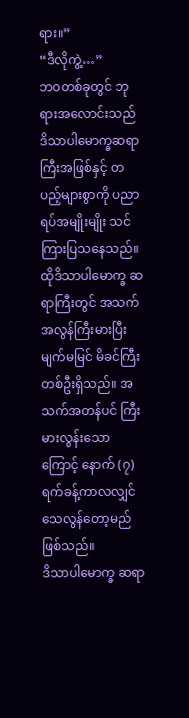ရား။”
“ဒီလိုကွဲ့…”
ဘဝတစ်ခုတွင် ဘုရားအလောင်းသည် ဒိသာပါမောက္ခဆရာကြီးအဖြစ်နှင့် တပည့်များစွာကို ပညာရပ်အမျိုးမျိုး သင်ကြားပြသနေသည်။
ထိုဒိသာပါမောက္ခ ဆရာကြီးတွင် အသက်အလွန်ကြီးမားပြီး မျက်မမြင် မိခင်ကြီးတစ်ဦးရှိသည်။ အသက်အတန်ပင် ကြီးမားလွန်းသောကြောင့် နောက် (၇) ရက်ခန့်ကာလလျှင် သေလွန်တော့မည် ဖြစ်သည်။
ဒိသာပါမောက္ခ ဆရာ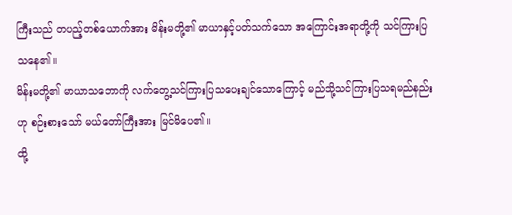ကြီးသည် တပည့်တစ်ယောက်အား မိန်းမတို့၏ မာယာနှင့်ပတ်သက်သော အကြောင်းအရာတို့ကို သင်ကြားပြသနေ၏။
မိန်းမတို့၏ မာယာသဘောကို လက်တွေ့သင်ကြားပြသပေးချင်သောကြောင့် မည်သို့သင်ကြားပြသရမည်နည်းဟု စဉ်းစားသော် မယ်တော်ကြီးအား မြင်မိပေ၏။
ထို့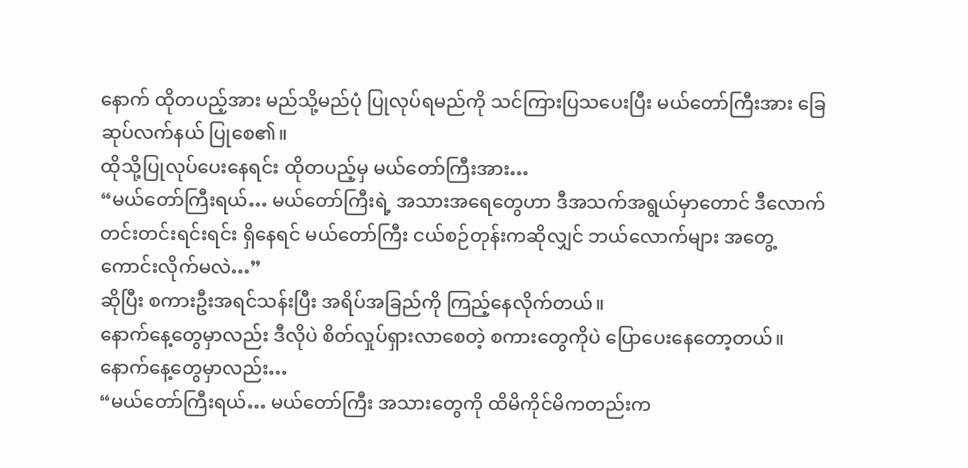နောက် ထိုတပည့်အား မည်သို့မည်ပုံ ပြုလုပ်ရမည်ကို သင်ကြားပြသပေးပြီး မယ်တော်ကြီးအား ခြေဆုပ်လက်နယ် ပြုစေ၏။
ထိုသို့ပြုလုပ်ပေးနေရင်း ထိုတပည့်မှ မယ်တော်ကြီးအား…
“မယ်တော်ကြီးရယ်… မယ်တော်ကြီးရဲ့ အသားအရေတွေဟာ ဒီအသက်အရွယ်မှာတောင် ဒီလောက်တင်းတင်းရင်းရင်း ရှိနေရင် မယ်တော်ကြီး ငယ်စဉ်တုန်းကဆိုလျှင် ဘယ်လောက်များ အတွေ့ကောင်းလိုက်မလဲ…”
ဆိုပြီး စကားဦးအရင်သန်းပြီး အရိပ်အခြည်ကို ကြည့်နေလိုက်တယ်။
နောက်နေ့တွေမှာလည်း ဒီလိုပဲ စိတ်လှုပ်ရှားလာစေတဲ့ စကားတွေကိုပဲ ပြောပေးနေတော့တယ်။
နောက်နေ့တွေမှာလည်း…
“မယ်တော်ကြီးရယ်… မယ်တော်ကြီး အသားတွေကို ထိမိကိုင်မိကတည်းက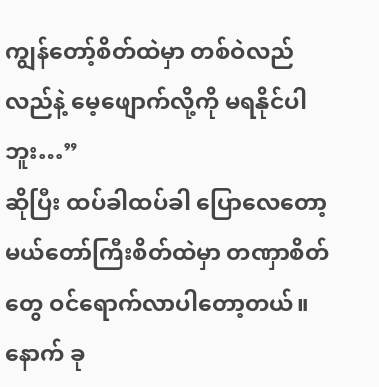ကျွန်တော့်စိတ်ထဲမှာ တစ်ဝဲလည်လည်နဲ့ မေ့ဖျောက်လို့ကို မရနိုင်ပါဘူး…”
ဆိုပြီး ထပ်ခါထပ်ခါ ပြောလေတော့ မယ်တော်ကြီးစိတ်ထဲမှာ တဏှာစိတ်တွေ ဝင်ရောက်လာပါတော့တယ်။
နောက် ခု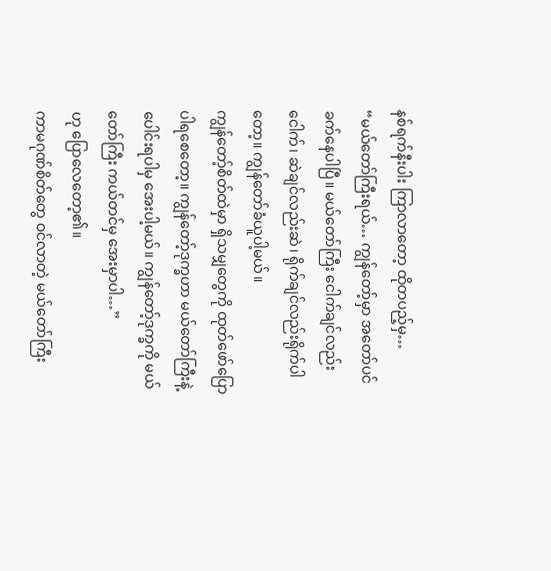နစ်ရက်နီးပါး ကြာလာတော့ ထိုတပည့်မှ…
“မယ်တော်ကြီးရယ်… ကျွန်တော့်မှာ အတော်ပင်ခက်နေပါပြီ။ မယ်တော်ကြီး ငေါက်ချင်လည်း ငေါက်၊ ဆဲချင်လည်းဆဲ၊ ရိုက်ချင်လည်းရိုက်ပါတော့။ ကျွန်တော်ခံယူပါ့မယ်။
ကျွန်တော့်စိတ်ထဲမှာ ရှိသမျှတွေကို ထုတ်ဖော်ပြောပါရစေတော့။ ကျွန်တော့်ဒုက္ခဟာ မယ်တော်ကြီးနဲ့ ပေါင်းရပါမှ အေးပါ့မယ်။ ကျွန်တော့်ဒုက္ခကို မယ်တော်ကြီး ကယ်တင်မှ အေးမှာပါ…”
ဟု ပြောလေတော့၏။
ကာမဂုဏ်စိတ်တွေ ဝင်လာတဲ့ မယ်တော်ကြီး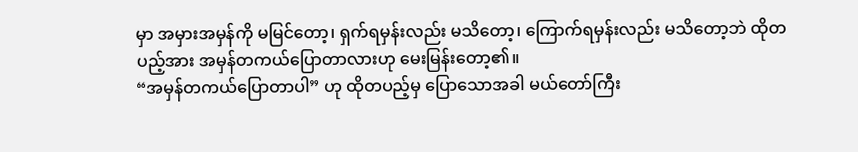မှာ အမှားအမှန်ကို မမြင်တော့၊ ရှက်ရမှန်းလည်း မသိတော့၊ ကြောက်ရမှန်းလည်း မသိတော့ဘဲ ထိုတပည့်အား အမှန်တကယ်ပြောတာလားဟု မေးမြန်းတော့၏။
“အမှန်တကယ်ပြောတာပါ” ဟု ထိုတပည့်မှ ပြောသောအခါ မယ်တော်ကြီး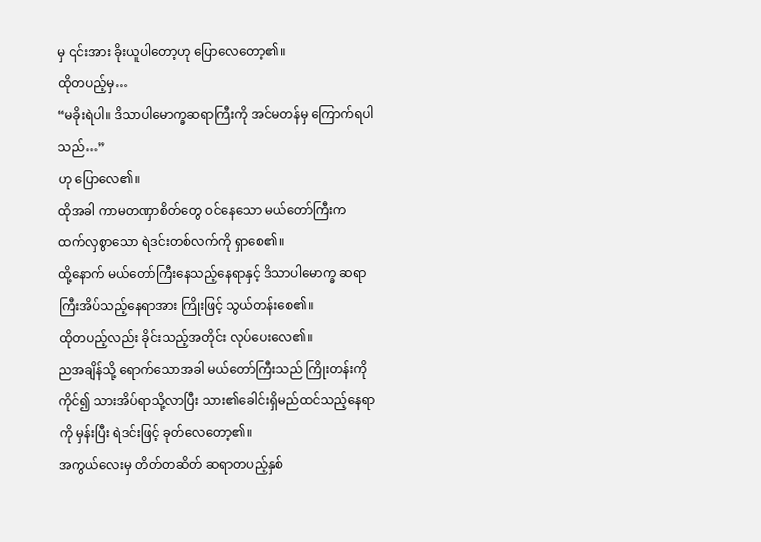မှ ၎င်းအား ခိုးယူပါတော့ဟု ပြောလေတော့၏။
ထိုတပည့်မှ…
“မခိုးရဲပါ။ ဒိသာပါမောက္ခဆရာကြီးကို အင်မတန်မှ ကြောက်ရပါသည်…”
ဟု ပြောလေ၏။
ထိုအခါ ကာမတဏှာစိတ်တွေ ဝင်နေသော မယ်တော်ကြီးက ထက်လှစွာသော ရဲဒင်းတစ်လက်ကို ရှာစေ၏။
ထို့နောက် မယ်တော်ကြီးနေသည့်နေရာနှင့် ဒိသာပါမောက္ခ ဆရာကြီးအိပ်သည့်နေရာအား ကြိုးဖြင့် သွယ်တန်းစေ၏။
ထိုတပည့်လည်း ခိုင်းသည့်အတိုင်း လုပ်ပေးလေ၏။
ညအချိန်သို့ ရောက်သောအခါ မယ်တော်ကြီးသည် ကြိုးတန်းကိုကိုင်၍ သားအိပ်ရာသို့လာပြီး သား၏ခေါင်းရှိမည်ထင်သည့်နေရာကို မှန်းပြီး ရဲဒင်းဖြင့် ခုတ်လေတော့၏။
အကွယ်လေးမှ တိတ်တဆိတ် ဆရာတပည့်နှစ်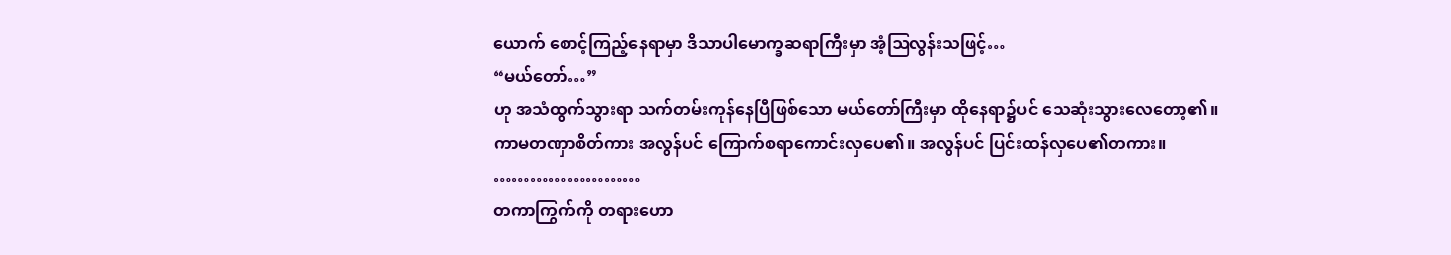ယောက် စောင့်ကြည့်နေရာမှာ ဒိသာပါမောက္ခဆရာကြီးမှာ အံ့ဩလွန်းသဖြင့်…
“မယ်တော်…”
ဟု အသံထွက်သွားရာ သက်တမ်းကုန်နေပြီဖြစ်သော မယ်တော်ကြီးမှာ ထိုနေရာ၌ပင် သေဆုံးသွားလေတော့၏။
ကာမတဏှာစိတ်ကား အလွန်ပင် ကြောက်စရာကောင်းလှပေ၏။ အလွန်ပင် ပြင်းထန်လှပေ၏တကား။
……………………
တကာကြွက်ကို တရားဟော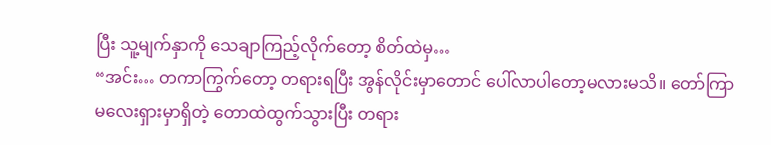ပြီး သူ့မျက်နှာကို သေချာကြည့်လိုက်တော့ စိတ်ထဲမှ…
“အင်း… တကာကြွက်တော့ တရားရပြီး အွန်လိုင်းမှာတောင် ပေါ်လာပါတော့မလားမသိ။ တော်ကြာ မလေးရှားမှာရှိတဲ့ တောထဲထွက်သွားပြီး တရား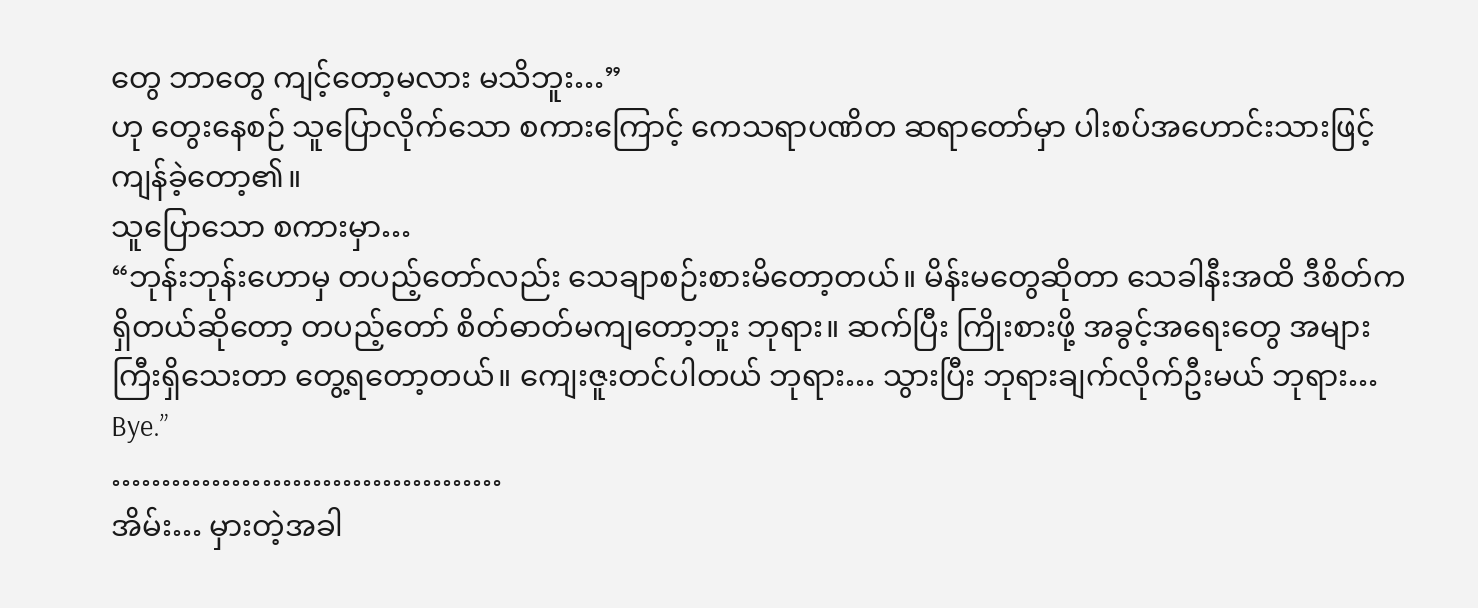တွေ ဘာတွေ ကျင့်တော့မလား မသိဘူး…”
ဟု တွေးနေစဉ် သူပြောလိုက်သော စကားကြောင့် ကေသရာပဏိတ ဆရာတော်မှာ ပါးစပ်အဟောင်းသားဖြင့် ကျန်ခဲ့တော့၏။
သူပြောသော စကားမှာ…
“ဘုန်းဘုန်းဟောမှ တပည့်တော်လည်း သေချာစဉ်းစားမိတော့တယ်။ မိန်းမတွေဆိုတာ သေခါနီးအထိ ဒီစိတ်က ရှိတယ်ဆိုတော့ တပည့်တော် စိတ်ဓာတ်မကျတော့ဘူး ဘုရား။ ဆက်ပြီး ကြိုးစားဖို့ အခွင့်အရေးတွေ အများကြီးရှိသေးတာ တွေ့ရတော့တယ်။ ကျေးဇူးတင်ပါတယ် ဘုရား… သွားပြီး ဘုရားချက်လိုက်ဦးမယ် ဘုရား… Bye.”
…………………………………
အိမ်း… မှားတဲ့အခါ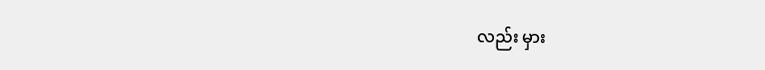လည်း မှား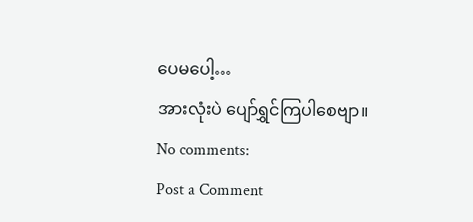ပေမပေါ့…
အားလုံးပဲ ပျော်ရွှင်ကြပါစေဗျာ။
No comments:
Post a Comment